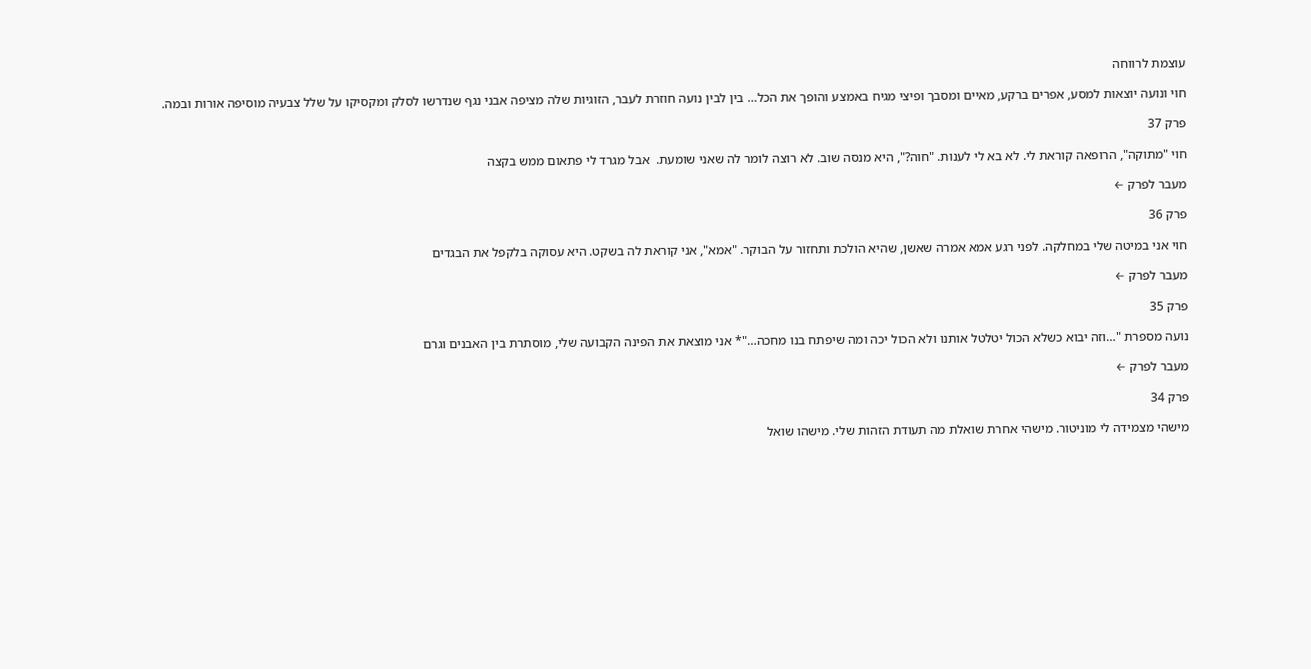עוצמת לרווחה

חוי ונועה יוצאות למסע, אפרים ברקע, מאיים ומסבך ופיצי מגיח באמצע והופך את הכל… בין לבין נועה חוזרת לעבר, הזוגיות שלה מציפה אבני נגף שנדרשו לסלק ומקסיקו על שלל צבעיה מוסיפה אורות ובמה.

פרק 37

חוי "מתוקה", הרופאה קוראת לי. לא בא לי לענות. "חוה?", היא מנסה שוב. לא רוצה לומר לה שאני שומעת.  אבל מגרד לי פתאום ממש בקצה

מעבר לפרק ←

פרק 36

חוי אני במיטה שלי במחלקה. לפני רגע אמא אמרה שאשן, שהיא הולכת ותחזור על הבוקר. "אמא", אני קוראת לה בשקט. היא עסוקה בלקפל את הבגדים

מעבר לפרק ←

פרק 35

נועה מספרת "…וזה יבוא כשלא הכול יטלטל אותנו ולא הכול יכה ומה שיפתח בנו מחכה…"* אני מוצאת את הפינה הקבועה שלי, מוסתרת בין האבנים וגרם

מעבר לפרק ←

פרק 34

מישהי מצמידה לי מוניטור. מישהי אחרת שואלת מה תעודת הזהות שלי. מישהו שואל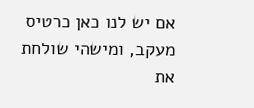אם יש לנו כאן כרטיס מעקב, ומישהי שולחת את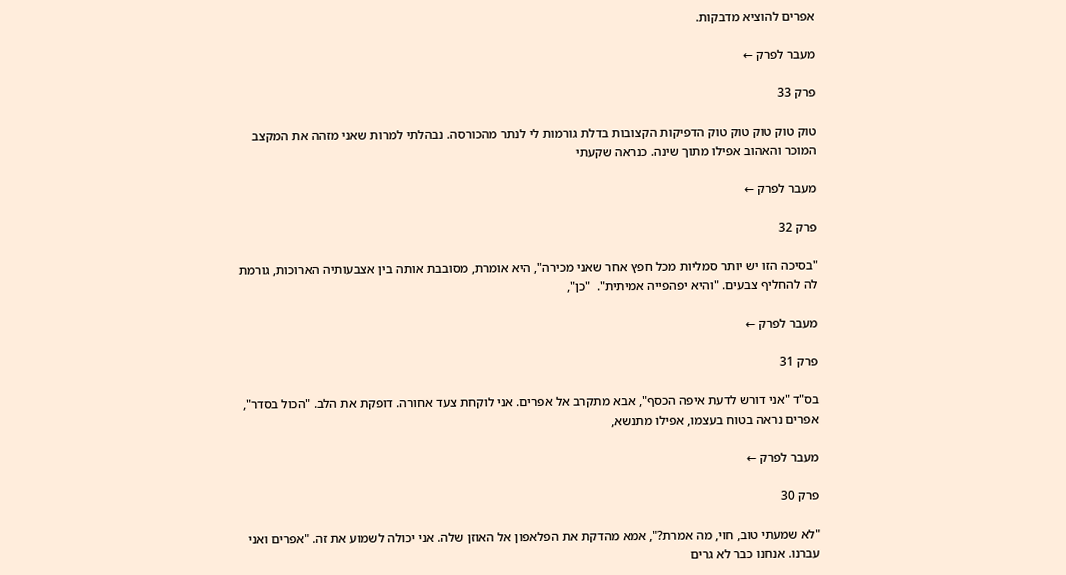אפרים להוציא מדבקות.

מעבר לפרק ←

פרק 33

טוק טוק טוק טוק טוק הדפיקות הקצובות בדלת גורמות לי לנתר מהכורסה. נבהלתי למרות שאני מזהה את המקצב המוכר והאהוב אפילו מתוך שינה. כנראה שקעתי

מעבר לפרק ←

פרק 32

"בסיכה הזו יש יותר סמליות מכל חפץ אחר שאני מכירה", היא אומרת, מסובבת אותה בין אצבעותיה הארוכות, גורמת לה להחליף צבעים. "והיא יפהפייה אמיתית".  "כן",

מעבר לפרק ←

פרק 31

בס"ד "אני דורש לדעת איפה הכסף", אבא מתקרב אל אפרים. אני לוקחת צעד אחורה. דופקת את הלב. "הכול בסדר", אפרים נראה בטוח בעצמו, אפילו מתנשא,

מעבר לפרק ←

פרק 30

"לא שמעתי טוב, חוי, מה אמרת?", אמא מהדקת את הפלאפון אל האוזן שלה. אני יכולה לשמוע את זה. "אפרים ואני עברנו. אנחנו כבר לא גרים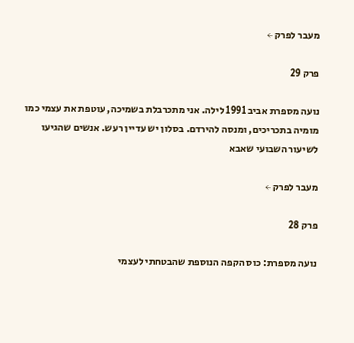מעבר לפרק ←

פרק 29

נועה מספרת אביב 1991 לילה. אני מתכרבלת בשמיכה, עוטפת את עצמי כמו מומיה בתכריכים, ומנסה להירדם. בסלון יש עדיין רעש. אנשים שהגיעו לשיעור השבועי שאבא

מעבר לפרק ←

פרק 28

נועה מספרת: כוס הקפה הנוספת שהבטחתי לעצמי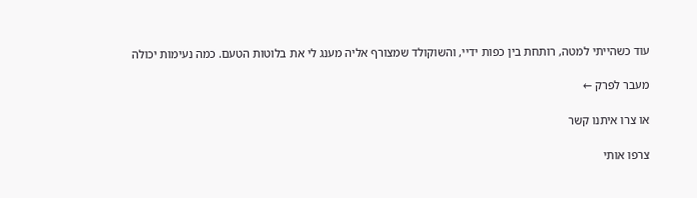עוד כשהייתי למטה, רותחת בין כפות ידיי, והשוקולד שמצורף אליה מענג לי את בלוטות הטעם. כמה נעימות יכולה

מעבר לפרק ←

או צרו איתנו קשר

צרפו אותי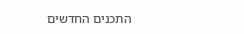התכנים החדשים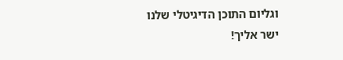וגליום התוכן הדיגיטלי שלנו
ישר אליך!